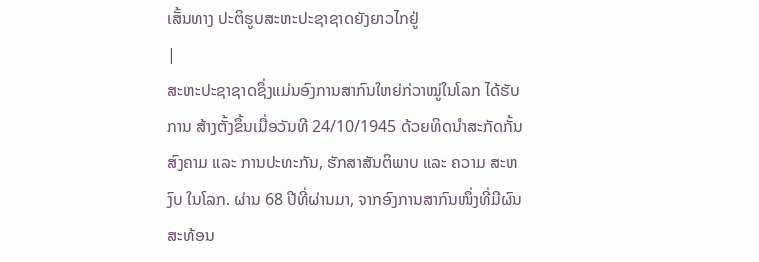ເສັ້ນທາງ ປະຕິຮູບສະຫະປະຊາຊາດຍັງຍາວໄກຢູ່
|
ສະຫະປະຊາຊາດຊຶ່ງແມ່ນອົງການສາກົນໃຫຍ່ກ່ວາໝູ່ໃນໂລກ ໄດ້ຮັບການ ສ້າງຕັ້ງຂຶ້ນເມື່ອວັນທີ 24/10/1945 ດ້ວຍທິດນຳສະກັດກັ້ນສົງຄາມ ແລະ ການປະທະກັນ, ຮັກສາສັນຕິພາບ ແລະ ຄວາມ ສະຫງົບ ໃນໂລກ. ຜ່ານ 68 ປີທີ່ຜ່ານມາ, ຈາກອົງການສາກົນໜຶ່ງທີ່ມີຜົນສະທ້ອນ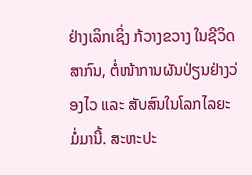ຢ່າງເລິກເຊິ່ງ ກ້ວາງຂວາງ ໃນຊີວິດສາກົນ, ຕໍ່ໜ້າການຜັນປ່ຽນຢ່າງວ່ອງໄວ ແລະ ສັບສົນໃນໂລກໄລຍະ ມໍ່ມານີ້. ສະຫະປະ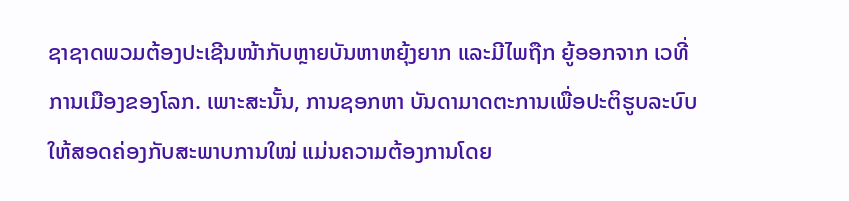ຊາຊາດພວມຕ້ອງປະເຊີນໜ້າກັບຫຼາຍບັນຫາຫຍຸ້ງຍາກ ແລະມີໄພຖືກ ຍູ້ອອກຈາກ ເວທີ່ການເມືອງຂອງໂລກ. ເພາະສະນັ້ນ, ການຊອກຫາ ບັນດາມາດຕະການເພື່ອປະຕິຮູບລະບົບ ໃຫ້ສອດຄ່ອງກັບສະພາບການໃໝ່ ແມ່ນຄວາມຕ້ອງການໂດຍ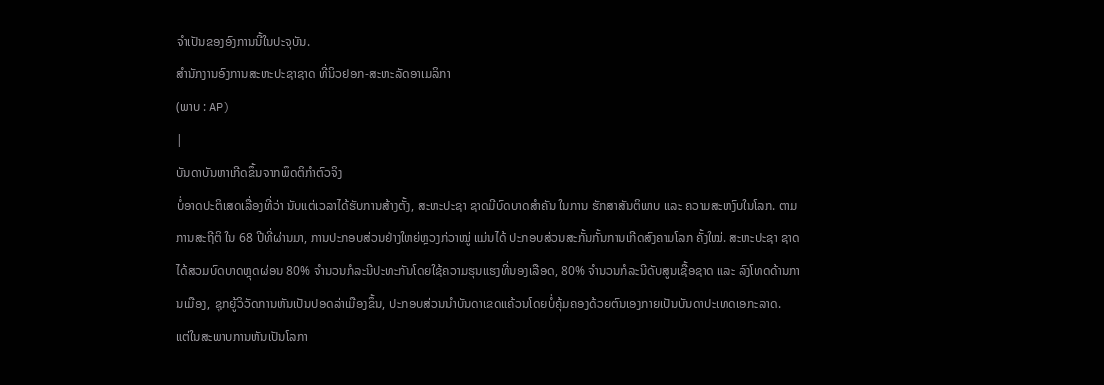ຈຳເປັນຂອງອົງການນີ້ໃນປະຈຸບັນ.
ສຳນັກງານອົງການສະຫະປະຊາຊາດ ທີ່ນິວຢອກ-ສະຫະລັດອາເມລິກາ
(ພາບ : AP)
|
ບັນດາບັນຫາເກີດຂຶ້ນຈາກພຶດຕິກຳຕົວຈິງ
ບໍ່ອາດປະຕິເສດເລື່ອງທີ່ວ່າ ນັບແຕ່ເວລາໄດ້ຮັບການສ້າງຕັ້ງ, ສະຫະປະຊາ ຊາດມີບົດບາດສຳຄັນ ໃນການ ຮັກສາສັນຕິພາບ ແລະ ຄວາມສະຫງົບໃນໂລກ. ຕາມການສະຖີຕິ ໃນ 68 ປີທີ່ຜ່ານມາ, ການປະກອບສ່ວນຢ່າງໃຫຍ່ຫຼວງກ່ວາໝູ່ ແມ່ນໄດ້ ປະກອບສ່ວນສະກັ້ນກັ້ນການເກີດສົງຄາມໂລກ ຄັ້ງໃໝ່. ສະຫະປະຊາ ຊາດໄດ້ສວມບົດບາດຫຼຸດຜ່ອນ 80% ຈຳນວນກໍລະນີປະທະກັນໂດຍໃຊ້ຄວາມຮຸນແຮງທີ່ນອງເລືອດ, 80% ຈຳນວນກໍລະນີດັບສູນເຊື້ອຊາດ ແລະ ລົງໂທດດ້ານການເມືອງ, ຊຸກຍູ້ວິວັດການຫັນເປັນປອດລ່າເມືອງຂຶ້ນ, ປະກອບສ່ວນນຳບັນດາເຂດແຄ້ວນໂດຍບໍ່ຄຸ້ມຄອງດ້ວຍຕົນເອງກາຍເປັນບັນດາປະເທດເອກະລາດ.
ແຕ່ໃນສະພາບການຫັນເປັນໂລກາ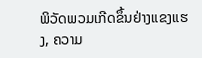ພິວັດພວມເກີດຂຶ້ນຢ່າງແຂງແຮງ, ຄວາມ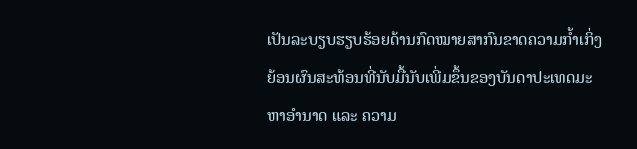ເປັນລະບຽບຮຽບຮ້ອຍດ້ານກົດໝາຍສາກົນຂາດຄວາມກ້ຳເກິ່ງຍ້ອນຜົນສະທ້ອນທີ່ນັບມື້ນັບເພີ່ມຂຶ້ນຂອງບັນດາປະເທດມະຫາອຳນາດ ແລະ ຄວາມ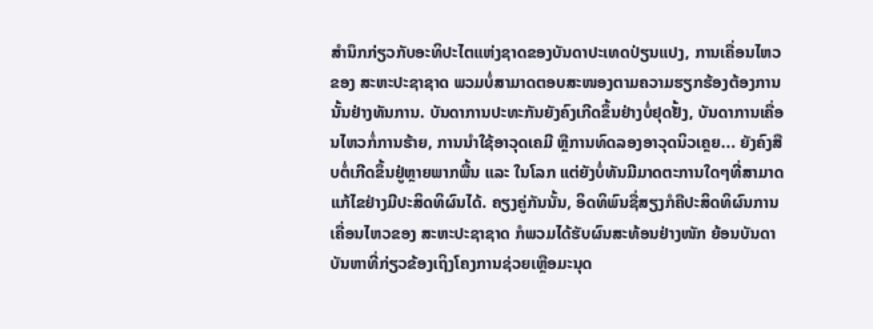ສຳນຶກກ່ຽວກັບອະທິປະໄຕແຫ່ງຊາດຂອງບັນດາປະເທດປ່ຽນແປງ, ການເຄື່ອນໄຫວຂອງ ສະຫະປະຊາຊາດ ພວມບໍ່ສາມາດຕອບສະໜອງຕາມຄວາມຮຽກຮ້ອງຕ້ອງການນັ້ນຢ່າງທັນການ. ບັນດາການປະທະກັນຍັງຄົງເກີດຂຶ້ນຢ່າງບໍ່ຢຸດຢັ້ງ, ບັນດາການເຄື່ອນໄຫວກໍ່ການຮ້າຍ, ການນຳໃຊ້ອາວຸດເຄມີ ຫຼືການທົດລອງອາວຸດນິວເຄຼຍ... ຍັງຄົງສືບຕໍ່ເກີດຂຶ້ນຢູ່ຫຼາຍພາກພື້ນ ແລະ ໃນໂລກ ແຕ່ຍັງບໍ່ທັນມີມາດຕະການໃດໆທີ່ສາມາດແກ້ໄຂຢ່າງມີປະສິດທິຜົນໄດ້. ຄຽງຄູ່ກັນນັ້ນ, ອິດທິພົນຊື່ສຽງກໍຄືປະສິດທິຜົນການເຄື່ອນໄຫວຂອງ ສະຫະປະຊາຊາດ ກໍພວມໄດ້ຮັບຜົນສະທ້ອນຢ່າງໜັກ ຍ້ອນບັນດາບັນຫາທີ່ກ່ຽວຂ້ອງເຖິງໂຄງການຊ່ວຍເຫຼືອມະນຸດ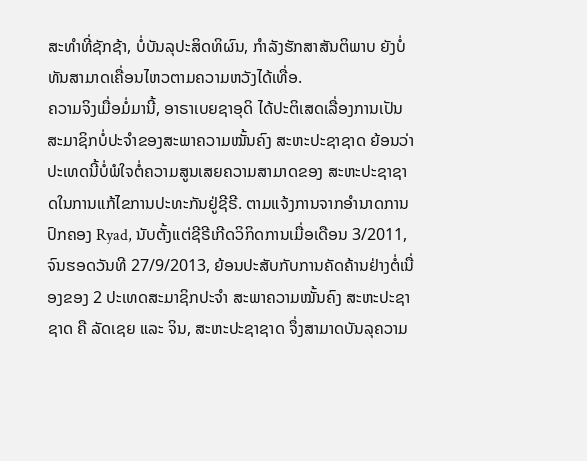ສະທຳທີ່ຊັກຊ້າ, ບໍ່ບັນລຸປະສິດທິຜົນ, ກຳລັງຮັກສາສັນຕິພາບ ຍັງບໍ່ທັນສາມາດເຄື່ອນໄຫວຕາມຄວາມຫວັງໄດ້ເທື່ອ.
ຄວາມຈິງເມື່ອມໍ່ມານີ້, ອາຣາເບຍຊາອຸດິ ໄດ້ປະຕິເສດເລື່ອງການເປັນສະມາຊິກບໍ່ປະຈຳຂອງສະພາຄວາມໝັ້ນຄົງ ສະຫະປະຊາຊາດ ຍ້ອນວ່າປະເທດນີ້ບໍ່ພໍໃຈຕໍ່ຄວາມສູນເສຍຄວາມສາມາດຂອງ ສະຫະປະຊາຊາດໃນການແກ້ໄຂການປະທະກັນຢູ່ຊີຣີ. ຕາມແຈ້ງການຈາກອຳນາດການປົກຄອງ Ryad, ນັບຕັ້ງແຕ່ຊີຣີເກີດວິກິດການເມື່ອເດືອນ 3/2011, ຈົນຮອດວັນທີ 27/9/2013, ຍ້ອນປະສັບກັບການຄັດຄ້ານຢ່າງຕໍ່ເນື່ອງຂອງ 2 ປະເທດສະມາຊິກປະຈຳ ສະພາຄວາມໝັ້ນຄົງ ສະຫະປະຊາຊາດ ຄື ລັດເຊຍ ແລະ ຈິນ, ສະຫະປະຊາຊາດ ຈຶ່ງສາມາດບັນລຸຄວາມ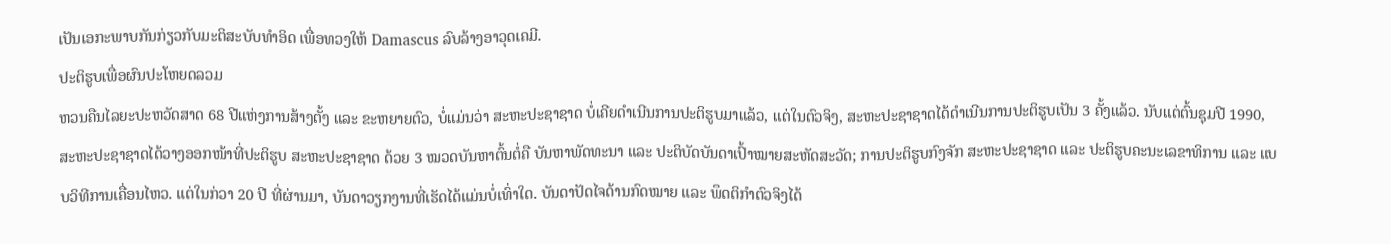ເປັນເອກະພາບກັນກ່ຽວກັບມະຕິສະບັບທຳອິດ ເພື່ອທວງໃຫ້ Damascus ລົບລ້າງອາວຸດເຄມີ.
ປະຕິຮູບເພື່ອຜົນປະໂຫຍດລວມ
ຫວນຄືນໄລຍະປະຫວັດສາດ 68 ປີແຫ່ງການສ້າງຕັ້ງ ແລະ ຂະຫຍາຍຕົວ, ບໍ່ແມ່ນວ່າ ສະຫະປະຊາຊາດ ບໍ່ເຄີຍດຳເນີນການປະຕິຮູບມາແລ້ວ, ແຕ່ໃນຕົວຈິງ, ສະຫະປະຊາຊາດໄດ້ດຳເນີນການປະຕິຮູບເປັນ 3 ຄັ້ງແລ້ວ. ນັບແຕ່ຕົ້ນຊຸມປີ 1990, ສະຫະປະຊາຊາດໄດ້ວາງອອກໜ້າທີ່ປະຕິຮູບ ສະຫະປະຊາຊາດ ດ້ວຍ 3 ໝວດບັນຫາຕົ້ນຕໍ່ຄື ບັນຫາພັດທະນາ ແລະ ປະຕິບັດບັນດາເປົ້າໝາຍສະຫັດສະວັດ; ການປະຕິຮູບກົງຈັກ ສະຫະປະຊາຊາດ ແລະ ປະຕິຮູບຄະນະເລຂາທິການ ແລະ ແບບວິທີການເຄື່ອນໄຫວ. ແຕ່ໃນກ່ວາ 20 ປີ ທີ່ຜ່ານມາ, ບັນດາວຽກງານທີ່ເຮັດໄດ້ແມ່ນບໍ່ເທົ່າໃດ. ບັນດາປັດໄຈດ້ານກົດໝາຍ ແລະ ພຶດຕິກຳຕົວຈິງໄດ້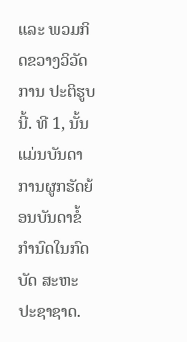ແລະ ພວມກິດຂວາງວິວັດການ ປະຕິຮູບນີ້. ທີ 1, ນັ້ນແມ່ນບັນດາການຜູກຮັດຍ້ອນບັນດາຂໍ້ກຳນົດໃນກົດບັດ ສະຫະປະຊາຊາດ.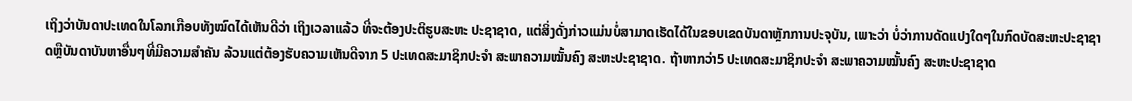ເຖິງວ່າບັນດາປະເທດໃນໂລກເກືອບທັງໝົດໄດ້ເຫັນດີວ່າ ເຖິງເວລາແລ້ວ ທີ່ຈະຕ້ອງປະຕິຮູບສະຫະ ປະຊາຊາດ, ແຕ່ສິ່ງດັ່ງກ່າວແມ່ນບໍ່ສາມາດເຮັດໄດ້ໃນຂອບເຂດບັນດາຫຼັກການປະຈຸບັນ, ເພາະວ່າ ບໍ່ວ່າການດັດແປງໃດໆໃນກົດບັດສະຫະປະຊາຊາດຫຼືບັນດາບັນຫາອື່ນໆທີ່ມີຄວາມສຳຄັນ ລ້ວນແຕ່ຕ້ອງຮັບຄວາມເຫັນດີຈາກ 5 ປະເທດສະມາຊິກປະຈຳ ສະພາຄວາມໝັ້ນຄົງ ສະຫະປະຊາຊາດ. ຖ້າຫາກວ່າ5 ປະເທດສະມາຊິກປະຈຳ ສະພາຄວາມໝັ້ນຄົງ ສະຫະປະຊາຊາດ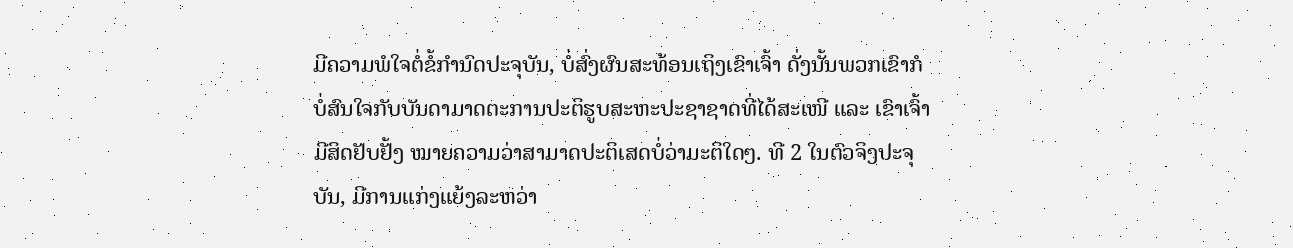ມີຄວາມພໍໃຈຕໍ່ຂໍ້ກຳນົດປະຈຸບັນ, ບໍ່ສົ່ງຜົນສະທ້ອນເຖິງເຂົາເຈົ້າ ດັ່ງນັ້ນພວກເຂົາກໍບໍ່ສົນໃຈກັບບັນດາມາດຕະການປະຕິຮູບສະຫະປະຊາຊາດທີ່ໄດ້ສະເໜີ ແລະ ເຂົາເຈົ້າມີສິດຢັບຢັ້ງ ໝາຍຄວາມວ່າສາມາດປະຕິເສດບໍ່ວ່າມະຕິໃດໆ. ທີ 2 ໃນຕົວຈິງປະຈຸບັນ, ມີການແກ່ງແຍ້ງລະຫວ່າ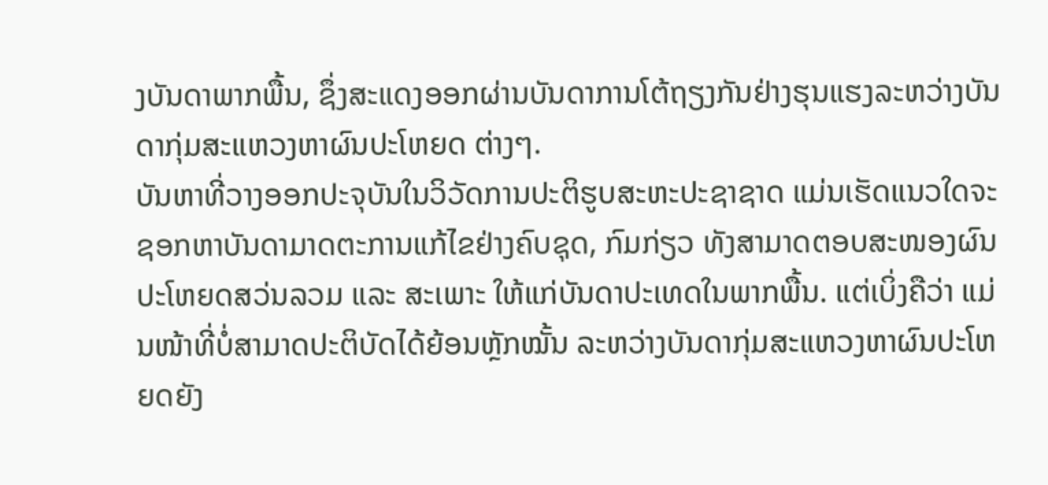ງບັນດາພາກພື້ນ, ຊຶ່ງສະແດງອອກຜ່ານບັນດາການໂຕ້ຖຽງກັນຢ່າງຮຸນແຮງລະຫວ່າງບັນດາກຸ່ມສະແຫວງຫາຜົນປະໂຫຍດ ຕ່າງໆ.
ບັນຫາທີ່ວາງອອກປະຈຸບັນໃນວິວັດການປະຕິຮູບສະຫະປະຊາຊາດ ແມ່ນເຮັດແນວໃດຈະຊອກຫາບັນດາມາດຕະການແກ້ໄຂຢ່າງຄົບຊຸດ, ກົມກ່ຽວ ທັງສາມາດຕອບສະໜອງຜົນປະໂຫຍດສວ່ນລວມ ແລະ ສະເພາະ ໃຫ້ແກ່ບັນດາປະເທດໃນພາກພື້ນ. ແຕ່ເບິ່ງຄືວ່າ ແມ່ນໜ້າທີ່ບໍ່ສາມາດປະຕິບັດໄດ້ຍ້ອນຫຼັກໝັ້ນ ລະຫວ່າງບັນດາກຸ່ມສະແຫວງຫາຜົນປະໂຫຍດຍັງ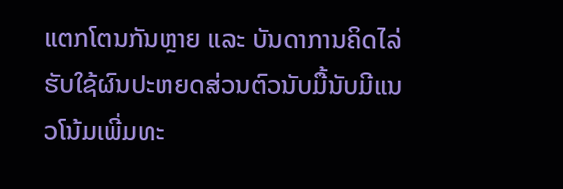ແຕກໂຕນກັນຫຼາຍ ແລະ ບັນດາການຄິດໄລ່ຮັບໃຊ້ຜົນປະຫຍດສ່ວນຕົວນັບມື້ນັບມີແນວໂນ້ມເພີ່ມທະ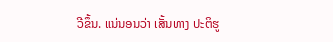ວີຂຶ້ນ. ແນ່ນອນວ່າ ເສັ້ນທາງ ປະຕິຮູ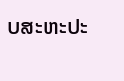ບສະຫະປະ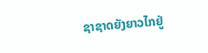ຊາຊາດຍັງຍາວໄກຢູ່